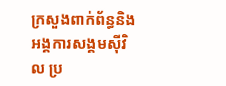ក្រសួងពាក់ព័ន្ធនិងអង្គការសង្គមស៊ីវិល ប្រ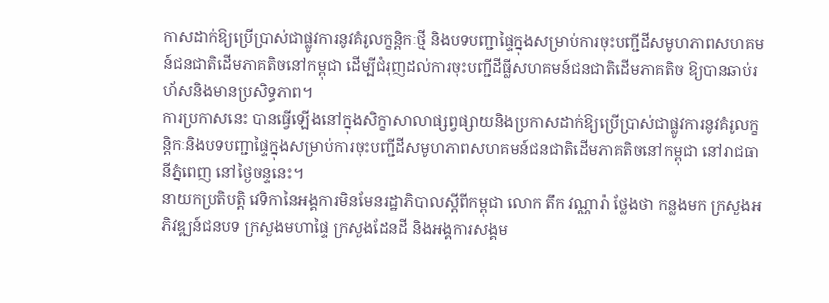កាសដាក់ឱ្យប្រើប្រាស់ជាផ្លូវការនូវគំរូលក្ខន្តិកៈថ្មី និងបទបញ្ជាផ្ទៃក្នុងសម្រាប់ការចុះបញ្ជីដីសមូហភាពសហគមន៍ជនជាតិដើមភាគតិចនៅកម្ពុជា ដើម្បីជំរុញដល់ការចុះបញ្ជីដីធ្លីសហគមន៍ជនជាតិដើមភាគតិច ឱ្យបានឆាប់រហ័សនិងមានប្រសិទ្ធភាព។
ការប្រកាសនេះ បានធ្វើឡើងនៅក្នុងសិក្ខាសាលាផ្សព្វផ្សាយនិងប្រកាសដាក់ឱ្យប្រើប្រាស់ជាផ្លូវការនូវគំរូលក្ខន្តិកៈនិងបទបញ្ជាផ្ទៃក្នុងសម្រាប់ការចុះបញ្ជីដីសមូហភាពសហគមន៍ជនជាតិដើមភាគតិចនៅកម្ពុជា នៅរាជធានីភ្នំពេញ នៅថ្ងៃចន្ទនេះ។
នាយកប្រតិបត្តិ វេទិកានៃអង្គការមិនមែនរដ្ឋាភិបាលស្តីពីកម្ពុជា លោក តឹក វណ្ណារ៉ា ថ្លែងថា កន្លងមក ក្រសួងអភិវឌ្ឍន៍ជនបទ ក្រសួងមហាផ្ទៃ ក្រសួងដែនដី និងអង្គការសង្គម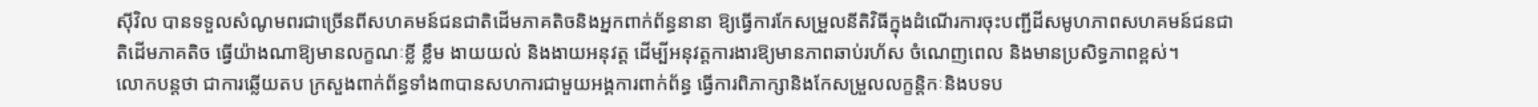ស៊ីវិល បានទទួលសំណូមពរជាច្រើនពីសហគមន៍ជនជាតិដើមភាគតិចនិងអ្នកពាក់ព័ន្ធនានា ឱ្យធ្វើការកែសម្រួលនីតិវិធីក្នុងដំណើរការចុះបញ្ជីដីសមូហភាពសហគមន៍ជនជាតិដើមភាគតិច ធ្វើយ៉ាងណាឱ្យមានលក្ខណៈខ្លី ខ្លឹម ងាយយល់ និងងាយអនុវត្ត ដើម្បីអនុវត្តការងារឱ្យមានភាពឆាប់រហ័ស ចំណេញពេល និងមានប្រសិទ្ធភាពខ្ពស់។
លោកបន្តថា ជាការឆ្លើយតប ក្រសួងពាក់ព័ន្ធទាំង៣បានសហការជាមួយអង្គការពាក់ព័ន្ធ ធ្វើការពិភាក្សានិងកែសម្រួលលក្ខន្តិកៈនិងបទប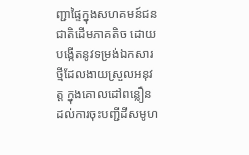ញ្ជាផ្ទៃក្នុងសហគមន៍ជនជាតិដើមភាគតិច ដោយបង្កើតនូវទម្រង់ឯកសារថ្មីដែលងាយស្រួលអនុវត្ត ក្នុងគោលដៅពន្លឿនដល់ការចុះបញ្ជីដីសមូហ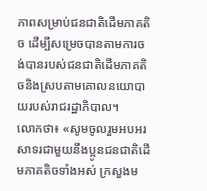ភាពសម្រាប់ជនជាតិដើមភាគតិច ដើម្បីសម្រេចបានតាមការចង់បានរបស់ជនជាតិដើមភាគតិចនិងស្របតាមគោលនយោបាយរបស់រាជរដ្ឋាភិបាល។
លោកថា៖ «សូមចូលរួមអបអរសាទរជាមួយនឹងប្អូនជនជាតិដើមភាគតិចទាំងអស់ ក្រសួងម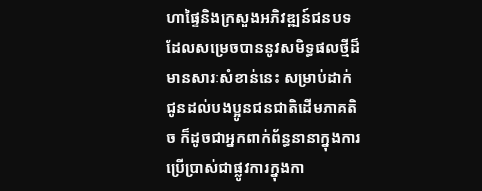ហាផ្ទៃនិងក្រសួងអភិវឌ្ឍន៍ជនបទ ដែលសម្រេចបាននូវសមិទ្ធផលថ្មីដ៏មានសារៈសំខាន់នេះ សម្រាប់ដាក់ជូនដល់បងប្អូនជនជាតិដើមភាគតិច ក៏ដូចជាអ្នកពាក់ព័ន្ធនានាក្នុងការប្រើប្រាស់ជាផ្លូវការក្នុងកា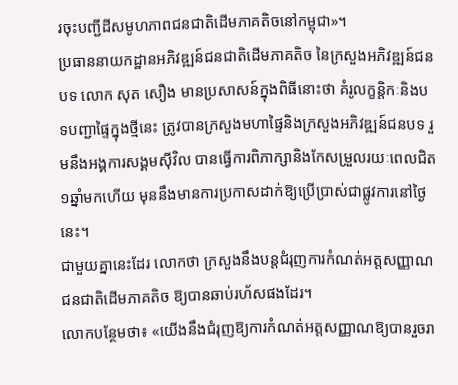រចុះបញ្ជីដីសមូហភាពជនជាតិដើមភាគតិចនៅកម្ពុជា»។
ប្រធាននាយកដ្ឋានអភិវឌ្ឍន៍ជនជាតិដើមភាគតិច នៃក្រសួងអភិវឌ្ឍន៍ជនបទ លោក សុត សឿង មានប្រសាសន៍ក្នុងពិធីនោះថា គំរូលក្ខន្តិកៈនិងបទបញ្ជាផ្ទៃក្នុងថ្មីនេះ ត្រូវបានក្រសួងមហាផ្ទៃនិងក្រសួងអភិវឌ្ឍន៍ជនបទ រួមនឹងអង្គការសង្គមស៊ីវិល បានធ្វើការពិភាក្សានិងកែសម្រួលរយៈពេលជិត១ឆ្នាំមកហើយ មុននឹងមានការប្រកាសដាក់ឱ្យប្រើប្រាស់ជាផ្លូវការនៅថ្ងៃនេះ។
ជាមួយគ្នានេះដែរ លោកថា ក្រសួងនឹងបន្តជំរុញការកំណត់អត្តសញ្ញាណជនជាតិដើមភាគតិច ឱ្យបានឆាប់រហ័សផងដែរ។
លោកបន្ថែមថា៖ «យើងនឹងជំរុញឱ្យការកំណត់អត្តសញ្ញាណឱ្យបានរួចរា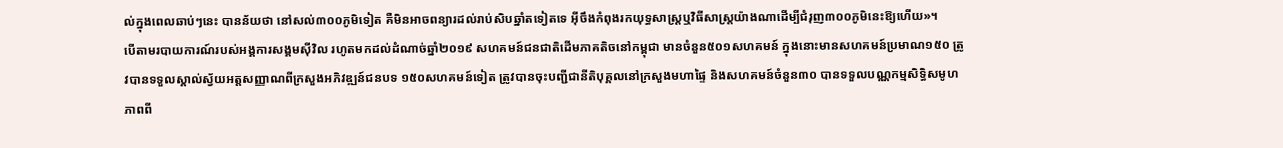ល់ក្នុងពេលឆាប់ៗនេះ បានន័យថា នៅសល់៣០០ភូមិទៀត គឺមិនអាចពន្យារដល់រាប់សិបឆ្នាំតទៀតទេ អ៊ីចឹងកំពុងរកយុទ្ធសាស្ត្រឬវិធីសាស្ត្រយ៉ាងណាដើម្បីជំរុញ៣០០ភូមិនេះឱ្យហើយ»។
បើតាមរបាយការណ៍របស់អង្គការសង្គមស៊ីវិល រហូតមកដល់ដំណាច់ឆ្នាំ២០១៩ សហគមន៍ជនជាតិដើមភាគតិចនៅកម្ពុជា មានចំនួន៥០១សហគមន៍ ក្នុងនោះមានសហគមន៍ប្រមាណ១៥០ ត្រូវបានទទួលស្គាល់ស្វ័យអត្តសញ្ញាណពីក្រសួងអភិវឌ្ឍន៍ជនបទ ១៥០សហគមន៍ទៀត ត្រូវបានចុះបញ្ជីជានីតិបុគ្គលនៅក្រសួងមហាផ្ទៃ និងសហគមន៍ចំនួន៣០ បានទទួលបណ្ណកម្មសិទ្ធិសមូហភាពពី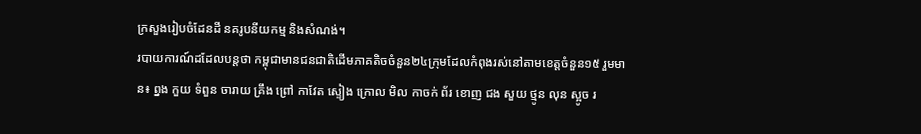ក្រសួងរៀបចំដែនដី នគរូបនីយកម្ម និងសំណង់។
របាយការណ៍ដដែលបន្តថា កម្ពុជាមានជនជាតិដើមភាគតិចចំនួន២៤ក្រុមដែលកំពុងរស់នៅតាមខេត្តចំនួន១៥ រួមមាន៖ ព្នង កួយ ទំពួន ចារាយ គ្រឹង ព្រៅ កាវែត ស្ទៀង ក្រោល មិល កាចក់ ព័រ ខោញ ជង សួយ ថ្មូន លុន ស្អូច រ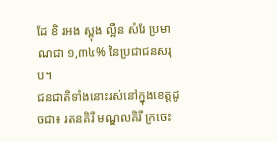ដែ ខិ រអង ស្ពុង ល្អឺន សំរែ ប្រមាណជា ១,៣៤% នៃប្រជាជនសរុប។
ជនជាតិទាំងនោះរស់នៅក្នុងខេត្តដូចជា៖ រតនគិរី មណ្ឌលគិរី ក្រចេះ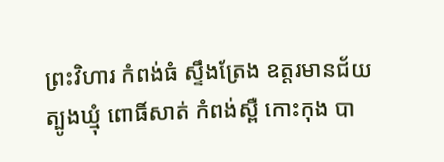ព្រះវិហារ កំពង់ធំ ស្ទឹងត្រែង ឧត្តរមានជ័យ ត្បូងឃ្មុំ ពោធិ៍សាត់ កំពង់ស្ពឺ កោះកុង បា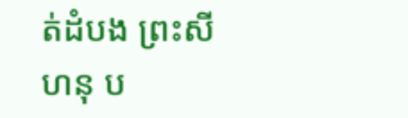ត់ដំបង ព្រះសីហនុ ប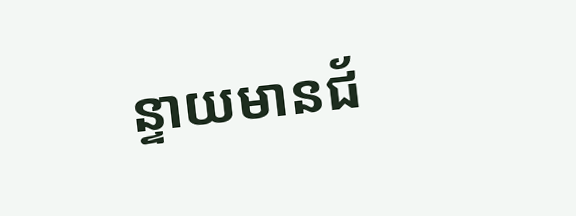ន្ទាយមានជ័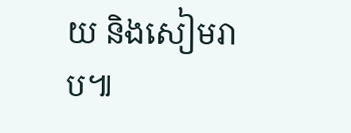យ និងសៀមរាប៕